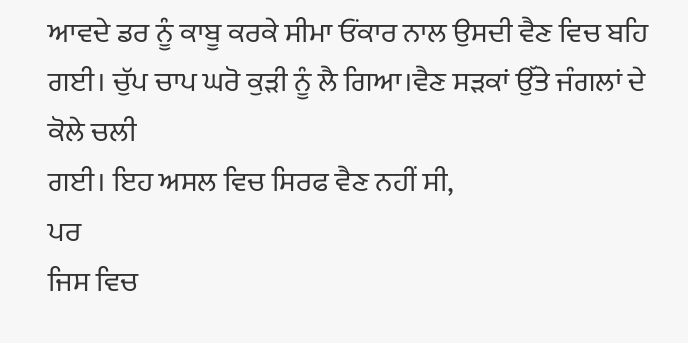ਆਵਦੇ ਡਰ ਨੂੰ ਕਾਬੂ ਕਰਕੇ ਸੀਮਾ ਓਂਕਾਰ ਨਾਲ ਉਸਦੀ ਵੈਣ ਵਿਚ ਬਹਿ
ਗਈ। ਚੁੱਪ ਚਾਪ ਘਰੋ ਕੁੜੀ ਨੂੰ ਲੈ ਗਿਆ।ਵੈਣ ਸੜਕਾਂ ਉੱਤੇ ਜੰਗਲਾਂ ਦੇ ਕੋਲੇ ਚਲੀ
ਗਈ। ਇਹ ਅਸਲ ਵਿਚ ਸਿਰਫ ਵੈਣ ਨਹੀਂ ਸੀ,
ਪਰ
ਜਿਸ ਵਿਚ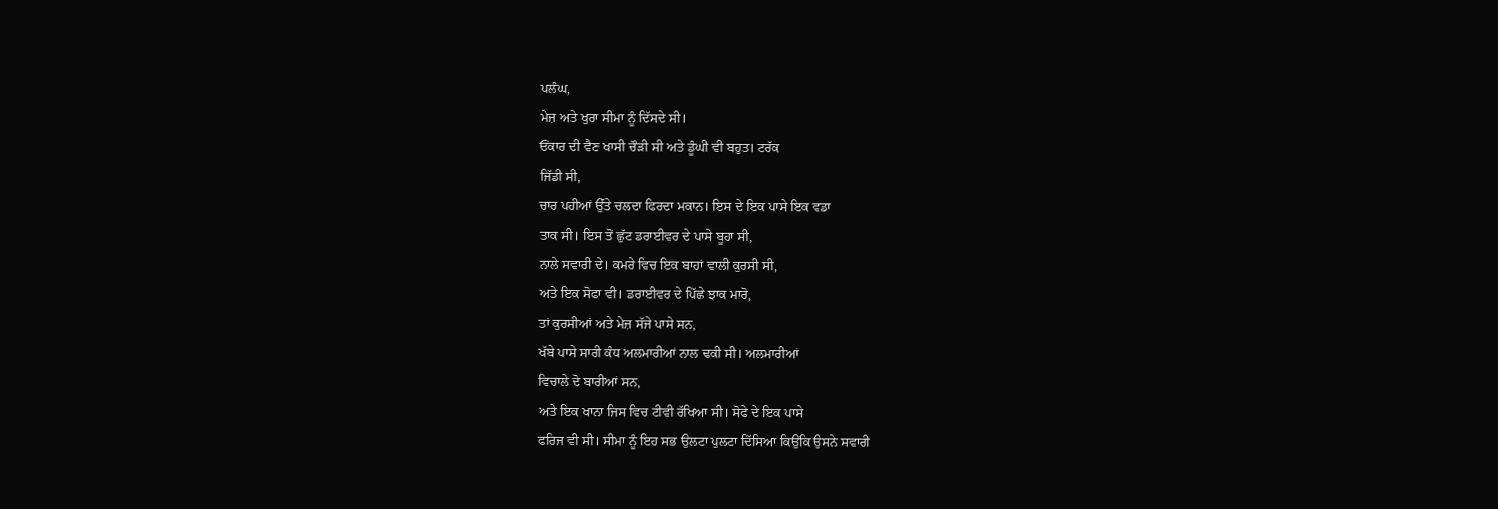ਪਲੰਘ,
ਮੇਜ਼ ਅਤੇ ਖੁਰਾ ਸੀਮਾ ਨੂੰ ਦਿੱਸਦੇ ਸੀ।
ਓਂਕਾਰ ਦੀ ਵੈਣ ਖਾਸੀ ਚੌੜੀ ਸੀ ਅਤੇ ਡੂੰਘੀ ਵੀ ਬਹੁਤ। ਟਰੱਕ
ਜਿੱਡੀ ਸੀ,
ਚਾਰ ਪਹੀਆਂ ਉੱਤੇ ਚਲਦਾ ਫਿਰਦਾ ਮਕਾਨ। ਇਸ ਦੇ ਇਕ ਪਾਸੇ ਇਕ ਵਡਾ
ਤਾਕ ਸੀ। ਇਸ ਤੋਂ ਛੁੱਟ ਡਰਾਈਵਰ ਦੇ ਪਾਸੇ ਬੂਹਾ ਸੀ,
ਨਾਲੇ ਸਵਾਰੀ ਦੇ। ਕਮਰੇ ਵਿਚ ਇਕ ਬਾਹਾਂ ਵਾਲੀ ਕੁਰਸੀ ਸੀ,
ਅਤੇ ਇਕ ਸੋਫਾ ਵੀ। ਡਰਾਈਵਰ ਦੇ ਪਿੱਛੇ ਝਾਕ ਮਾਰੋ,
ਤਾਂ ਕੁਰਸੀਆਂ ਅਤੇ ਮੇਜ਼ ਸੱਜੇ ਪਾਸੇ ਸਨ,
ਖੱਬੇ ਪਾਸੇ ਸਾਰੀ ਕੰਧ ਅਲਮਾਰੀਆਂ ਨਾਲ ਢਕੀ ਸੀ। ਅਲਮਾਰੀਆਂ
ਵਿਚਾਲੇ ਦੋ ਬਾਰੀਆਂ ਸਨ,
ਅਤੇ ਇਕ ਖਾਨਾ ਜਿਸ ਵਿਚ ਟੀਵੀ ਰੱਖਿਆ ਸੀ। ਸੋਫੇ ਦੇ ਇਕ ਪਾਸੇ
ਫਰਿਜ ਵੀ ਸੀ। ਸੀਮਾ ਨੂੰ ਇਹ ਸਭ ਉਲਟਾ ਪੁਲਟਾ ਦਿੱਸਿਆ ਕਿਉਂਕਿ ਉਸਨੇ ਸਵਾਰੀ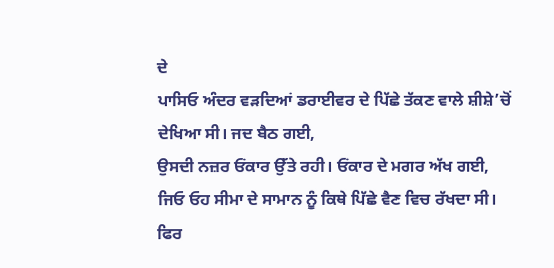ਦੇ
ਪਾਸਿਓ ਅੰਦਰ ਵੜਦਿਆਂ ਡਰਾਈਵਰ ਦੇ ਪਿੱਛੇ ਤੱਕਣ ਵਾਲੇ ਸ਼ੀਸ਼ੇ’ਚੋਂ
ਦੇਖਿਆ ਸੀ। ਜਦ ਬੈਠ ਗਈ,
ਉਸਦੀ ਨਜ਼ਰ ਓਂਕਾਰ ਉੱਤੇ ਰਹੀ। ਓਂਕਾਰ ਦੇ ਮਗਰ ਅੱਖ ਗਈ,
ਜਿਓ ਓਹ ਸੀਮਾ ਦੇ ਸਾਮਾਨ ਨੂੰ ਕਿਥੇ ਪਿੱਛੇ ਵੈਣ ਵਿਚ ਰੱਖਦਾ ਸੀ।
ਫਿਰ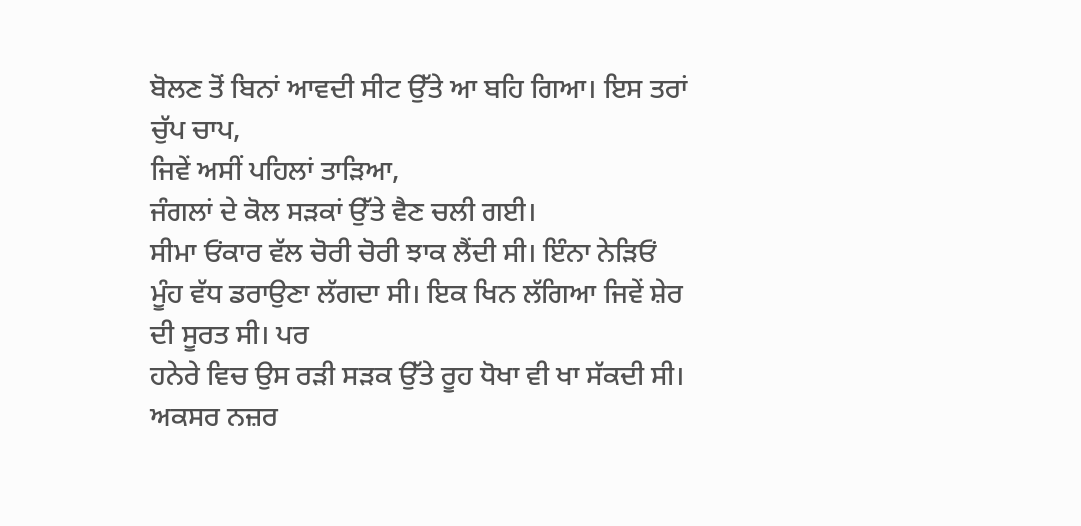ਬੋਲਣ ਤੋਂ ਬਿਨਾਂ ਆਵਦੀ ਸੀਟ ਉੱਤੇ ਆ ਬਹਿ ਗਿਆ। ਇਸ ਤਰਾਂ ਚੁੱਪ ਚਾਪ,
ਜਿਵੇਂ ਅਸੀਂ ਪਹਿਲਾਂ ਤਾੜਿਆ,
ਜੰਗਲਾਂ ਦੇ ਕੋਲ ਸੜਕਾਂ ਉੱਤੇ ਵੈਣ ਚਲੀ ਗਈ।
ਸੀਮਾ ਓਂਕਾਰ ਵੱਲ ਚੋਰੀ ਚੋਰੀ ਝਾਕ ਲੈਂਦੀ ਸੀ। ਇੰਨਾ ਨੇੜਿਓਂ
ਮੂੰਹ ਵੱਧ ਡਰਾਉਣਾ ਲੱਗਦਾ ਸੀ। ਇਕ ਖਿਨ ਲੱਗਿਆ ਜਿਵੇਂ ਸ਼ੇਰ ਦੀ ਸੂਰਤ ਸੀ। ਪਰ
ਹਨੇਰੇ ਵਿਚ ਉਸ ਰੜੀ ਸੜਕ ਉੱਤੇ ਰੂਹ ਧੋਖਾ ਵੀ ਖਾ ਸੱਕਦੀ ਸੀ। ਅਕਸਰ ਨਜ਼ਰ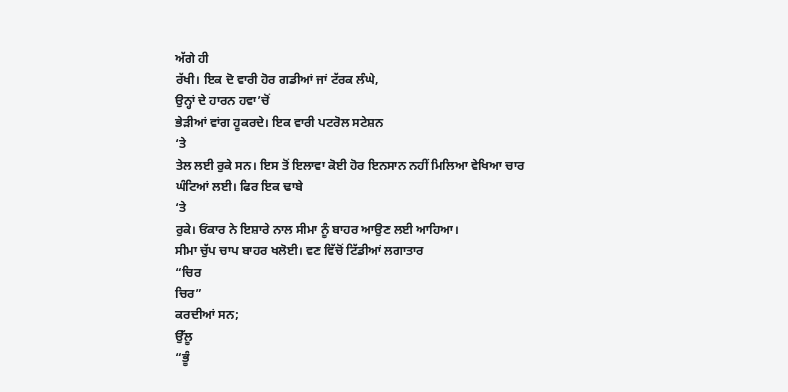ਅੱਗੇ ਹੀ
ਰੱਖੀ। ਇਕ ਦੋ ਵਾਰੀ ਹੋਰ ਗਡੀਆਂ ਜਾਂ ਟੱਰਕ ਲੰਘੇ,
ਉਨ੍ਹਾਂ ਦੇ ਹਾਰਨ ਹਵਾ’ਚੋਂ
ਭੇੜੀਆਂ ਵਾਂਗ ਹੂਕਰਦੇ। ਇਕ ਵਾਰੀ ਪਟਰੋਲ ਸਟੇਸ਼ਨ
‘ਤੇ
ਤੇਲ ਲਈ ਰੁਕੇ ਸਨ। ਇਸ ਤੋਂ ਇਲਾਵਾ ਕੋਈ ਹੋਰ ਇਨਸਾਨ ਨਹੀਂ ਮਿਲਿਆ ਵੇਖਿਆ ਚਾਰ
ਘੰਟਿਆਂ ਲਈ। ਫਿਰ ਇਕ ਢਾਬੇ
‘ਤੇ
ਰੁਕੇ। ਓਂਕਾਰ ਨੇ ਇਸ਼ਾਰੇ ਨਾਲ ਸੀਮਾ ਨੂੰ ਬਾਹਰ ਆਉਣ ਲਈ ਆਹਿਆ।
ਸੀਮਾ ਚੁੱਪ ਚਾਪ ਬਾਹਰ ਖਲੋਈ। ਵਣ ਵਿੱਚੋਂ ਟਿੱਡੀਆਂ ਲਗਾਤਾਰ
“ਚਿਰ
ਚਿਰ”
ਕਰਦੀਆਂ ਸਨ;
ਉੱਲੂ
“ਭੂੰ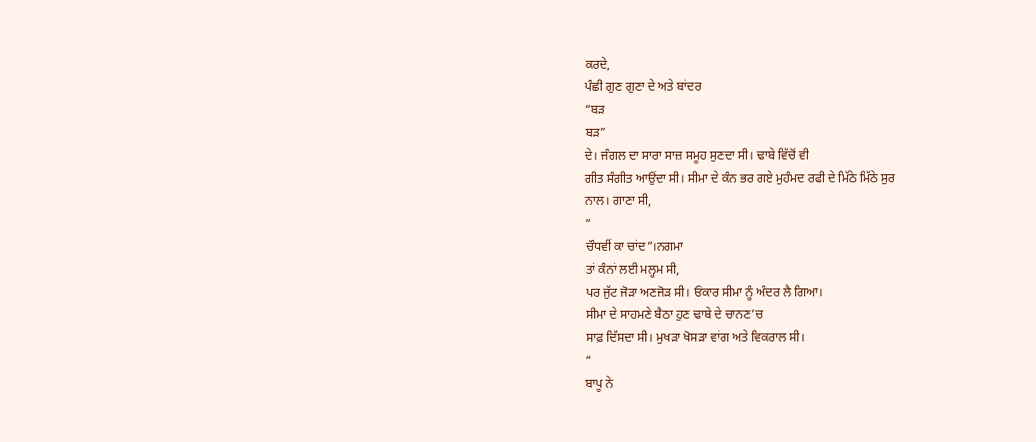ਕਰਦੇ,
ਪੰਛੀ ਗੁਣ ਗੁਣਾ ਦੇ ਅਤੇ ਬਾਂਦਰ
“ਬੜ
ਬੜ”
ਦੇ। ਜੰਗਲ ਦਾ ਸਾਰਾ ਸਾਜ਼ ਸਮੂਹ ਸੁਣਦਾ ਸੀ। ਢਾਬੇ ਵਿੱਚੋਂ ਵੀ
ਗੀਤ ਸੰਗੀਤ ਆਉਂਦਾ ਸੀ। ਸੀਮਾ ਦੇ ਕੰਨ ਭਰ ਗਏ ਮੁਹੰਮਦ ਰਫੀ ਦੇ ਮਿੱਠੇ ਮਿੱਠੇ ਸੁਰ
ਨਾਲ। ਗਾਣਾ ਸੀ,
“
ਚੌਧਵੀਂ ਕਾ ਚਾਂਦ”।ਨਗਮਾ
ਤਾਂ ਕੰਨਾਂ ਲਈ ਮਲ੍ਹਮ ਸੀ,
ਪਰ ਜੁੱਟ ਜੋੜਾ ਅਣਜੋੜ ਸੀ। ਓਂਕਾਰ ਸੀਮਾ ਨੂੰ ਅੰਦਰ ਲੈ ਗਿਆ।
ਸੀਮਾ ਦੇ ਸਾਹਮਣੇ ਬੈਠਾ ਹੁਣ ਢਾਬੇ ਦੇ ਚਾਨਣ’ਚ
ਸਾਫ਼ ਦਿੱਸਦਾ ਸੀ। ਮੁਖੜਾ ਖੋਸੜਾ ਵਾਂਗ ਅਤੇ ਵਿਕਰਾਲ ਸੀ।
“
ਬਾਪੂ ਨੇ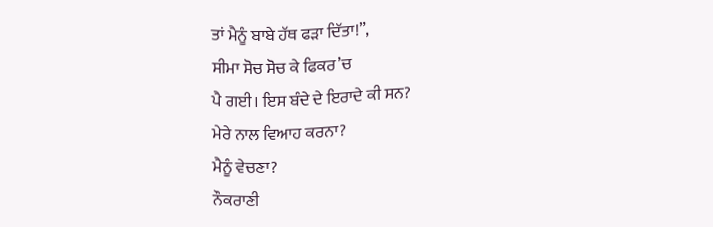ਤਾਂ ਮੈਨੂੰ ਬਾਬੇ ਹੱਥ ਫੜਾ ਦਿੱਤਾ!”,
ਸੀਮਾ ਸੋਚ ਸੋਚ ਕੇ ਫਿਕਰ’ਚ
ਪੈ ਗਈ। ਇਸ ਬੰਦੇ ਦੇ ਇਰਾਦੇ ਕੀ ਸਨ?
ਮੇਰੇ ਨਾਲ ਵਿਆਹ ਕਰਨਾ?
ਮੈਨੂੰ ਵੇਚਣਾ?
ਨੌਕਰਾਣੀ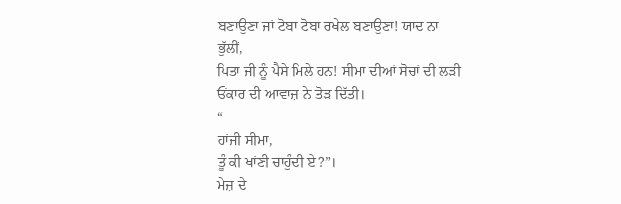ਬਣਾਉਣਾ ਜਾਂ ਟੋਬਾ ਟੋਬਾ ਰਖੇਲ ਬਣਾਉਣਾ! ਯਾਦ ਨਾ
ਭੁੱਲੀਂ,
ਪਿਤਾ ਜੀ ਨੂੰ ਪੈਸੇ ਮਿਲੇ ਹਨ! ਸੀਮਾ ਦੀਆਂ ਸੋਚਾਂ ਦੀ ਲੜੀ
ਓਂਕਾਰ ਦੀ ਆਵਾਜ਼ ਨੇ ਤੋੜ ਦਿੱਤੀ।
“
ਹਾਂਜੀ ਸੀਮਾ,
ਤੂੰ ਕੀ ਖਾਂਣੀ ਚਾਹੁੰਦੀ ਏ?”।
ਮੇਜ਼ ਦੇ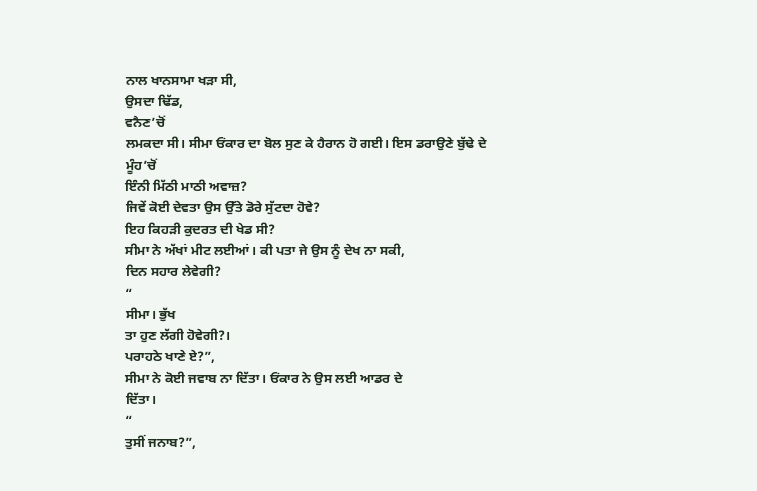ਨਾਲ ਖਾਨਸਾਮਾ ਖੜਾ ਸੀ,
ਉਸਦਾ ਢਿੱਡ,
ਵਨੈਣ’ਚੋਂ
ਲਮਕਦਾ ਸੀ। ਸੀਮਾ ਓਂਕਾਰ ਦਾ ਬੋਲ ਸੁਣ ਕੇ ਹੈਰਾਨ ਹੋ ਗਈ। ਇਸ ਡਰਾਉਣੇ ਬੁੱਢੇ ਦੇ
ਮੂੰਹ’ਚੋਂ
ਇੰਨੀ ਮਿੱਠੀ ਮਾਠੀ ਅਵਾਜ਼?
ਜਿਵੇਂ ਕੋਈ ਦੇਵਤਾ ਉਸ ਉੱਤੇ ਡੋਰੇ ਸੁੱਟਦਾ ਹੋਵੇ?
ਇਹ ਕਿਹੜੀ ਕੁਦਰਤ ਦੀ ਖੇਡ ਸੀ?
ਸੀਮਾ ਨੇ ਅੱਖਾਂ ਮੀਟ ਲਈਆਂ। ਕੀ ਪਤਾ ਜੇ ਉਸ ਨੂੰ ਦੇਖ ਨਾ ਸਕੀ,
ਦਿਨ ਸਹਾਰ ਲੇਵੇਗੀ?
“
ਸੀਮਾ। ਭੁੱਖ
ਤਾ ਹੁਣ ਲੱਗੀ ਹੋਵੇਗੀ?।
ਪਰਾਹਠੇ ਖਾਣੇ ਏ?”,
ਸੀਮਾ ਨੇ ਕੋਈ ਜਵਾਬ ਨਾ ਦਿੱਤਾ। ਓਂਕਾਰ ਨੇ ਉਸ ਲਈ ਆਡਰ ਦੇ
ਦਿੱਤਾ।
“
ਤੁਸੀਂ ਜਨਾਬ?”,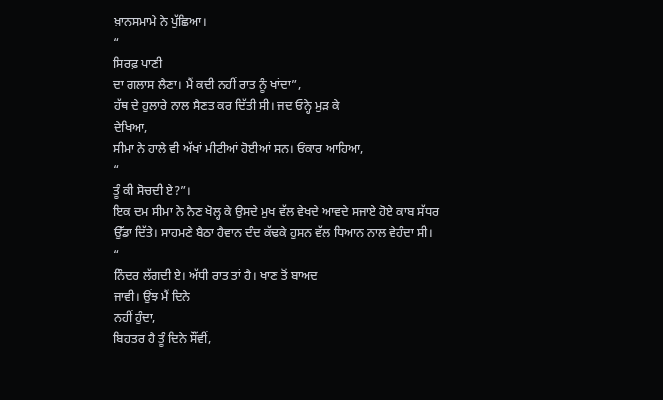ਖ਼ਾਨਸਮਾਮੇ ਨੇ ਪੁੱਛਿਆ।
“
ਸਿਰਫ਼ ਪਾਣੀ
ਦਾ ਗਲਾਸ ਲੈਣਾ। ਮੈਂ ਕਦੀ ਨਹੀਂ ਰਾਤ ਨੂੰ ਖਾਂਦਾ”,
ਹੱਥ ਦੇ ਹੁਲਾਰੇ ਨਾਲ ਸੈਣਤ ਕਰ ਦਿੱਤੀ ਸੀ। ਜਦ ਓਨ੍ਹੇ ਮੁੜ ਕੇ
ਦੇਖਿਆ,
ਸੀਮਾ ਨੇ ਹਾਲੇ ਵੀ ਅੱਖਾਂ ਮੀਟੀਆਂ ਹੋਈਆਂ ਸਨ। ਓਂਕਾਰ ਆਹਿਆ,
“
ਤੂੰ ਕੀ ਸੋਚਦੀ ਏ?”।
ਇਕ ਦਮ ਸੀਮਾ ਨੇ ਨੈਣ ਖੋਲ੍ਹ ਕੇ ਉਸਦੇ ਮੁਖ ਵੱਲ ਵੇਖਦੇ ਆਵਦੇ ਸਜਾਏ ਹੋਏ ਕਾਬ ਸੱਧਰ
ਉੱਡਾ ਦਿੱਤੇ। ਸਾਹਮਣੇ ਬੈਠਾ ਹੈਵਾਨ ਦੰਦ ਕੱਢਕੇ ਹੁਸਨ ਵੱਲ ਧਿਆਨ ਨਾਲ ਵੇਹੰਦਾ ਸੀ।
“
ਨਿੰਦਰ ਲੱਗਦੀ ਏ। ਅੱਧੀ ਰਾਤ ਤਾਂ ਹੈ। ਖਾਣ ਤੋਂ ਬਾਅਦ
ਜਾਵੀ। ਉਂਝ ਮੈਂ ਦਿਨੇ
ਨਹੀਂ ਹੁੰਦਾ,
ਬਿਹਤਰ ਹੈ ਤੂੰ ਦਿਨੇ ਸੌਂਵੀਂ,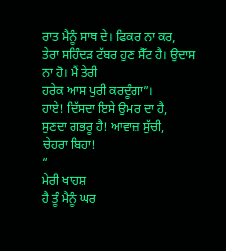ਰਾਤ ਮੈਨੂੰ ਸਾਥ ਦੇ। ਫਿਕਰ ਨਾ ਕਰ,
ਤੇਰਾ ਸਹਿੰਦੜ ਟੱਬਰ ਹੁਣ ਸੈੱਟ ਹੈ। ਉਦਾਸ ਨਾ ਹੋ। ਮੈਂ ਤੇਰੀ
ਹਰੇਕ ਆਸ ਪੁਰੀ ਕਰਦੂੰਗਾ”।
ਹਾਏ! ਦਿੱਸਦਾ ਇਸੇ ਉਮਰ ਦਾ ਹੈ,
ਸੁਣਦਾ ਗਭਰੂ ਹੈ! ਆਵਾਜ਼ ਸੁੱਚੀ,
ਚੇਹਰਾ ਬਿਹਾ!
“
ਮੇਰੀ ਖਾਹਸ਼
ਹੈ ਤੂੰ ਮੈਨੂੰ ਘਰ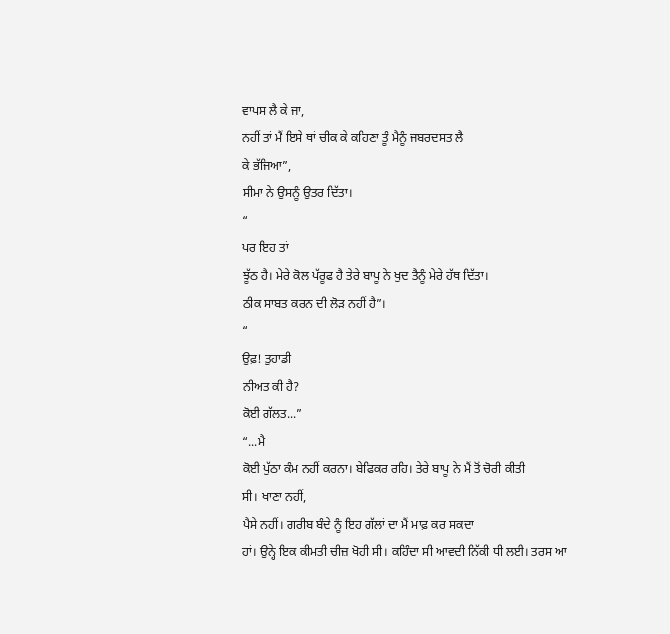ਵਾਪਸ ਲੈ ਕੇ ਜਾ,
ਨਹੀਂ ਤਾਂ ਮੈਂ ਇਸੇ ਥਾਂ ਚੀਕ ਕੇ ਕਹਿਣਾ ਤੂੰ ਮੈਨੂੰ ਜਬਰਦਸਤ ਲੈ
ਕੇ ਭੱਜਿਆ”,
ਸੀਮਾ ਨੇ ਉਸਨੂੰ ਉਤਰ ਦਿੱਤਾ।
“
ਪਰ ਇਹ ਤਾਂ
ਝੂੱਠ ਹੈ। ਮੇਰੇ ਕੋਲ ਪੱਰੂਫ ਹੈ ਤੇਰੇ ਬਾਪੂ ਨੇ ਖੁਦ ਤੈਨੂੰ ਮੇਰੇ ਹੱਥ ਦਿੱਤਾ।
ਠੀਕ ਸਾਬਤ ਕਰਨ ਦੀ ਲੋੜ ਨਹੀਂ ਹੈ”।
“
ਉਫ਼! ਤੁਹਾਡੀ
ਨੀਅਤ ਕੀ ਹੈ?
ਕੋਈ ਗੱਲਤ...”
“...ਮੈ
ਕੋਈ ਪੁੱਠਾ ਕੰਮ ਨਹੀਂ ਕਰਨਾ। ਬੇਫਿਕਰ ਰਹਿ। ਤੇਰੇ ਬਾਪੂ ਨੇ ਮੈਂ ਤੋਂ ਚੋਰੀ ਕੀਤੀ
ਸੀ। ਖਾਣਾ ਨਹੀਂ,
ਪੈਸੇ ਨਹੀਂ। ਗਰੀਬ ਬੰਦੇ ਨੂੰ ਇਹ ਗੱਲਾਂ ਦਾ ਮੈਂ ਮਾਫ਼ ਕਰ ਸਕਦਾ
ਹਾਂ। ਉਨ੍ਹੇ ਇਕ ਕੀਮਤੀ ਚੀਜ਼ ਖੋਹੀ ਸੀ। ਕਹਿੰਦਾ ਸੀ ਆਵਦੀ ਨਿੱਕੀ ਧੀ ਲਈ। ਤਰਸ ਆ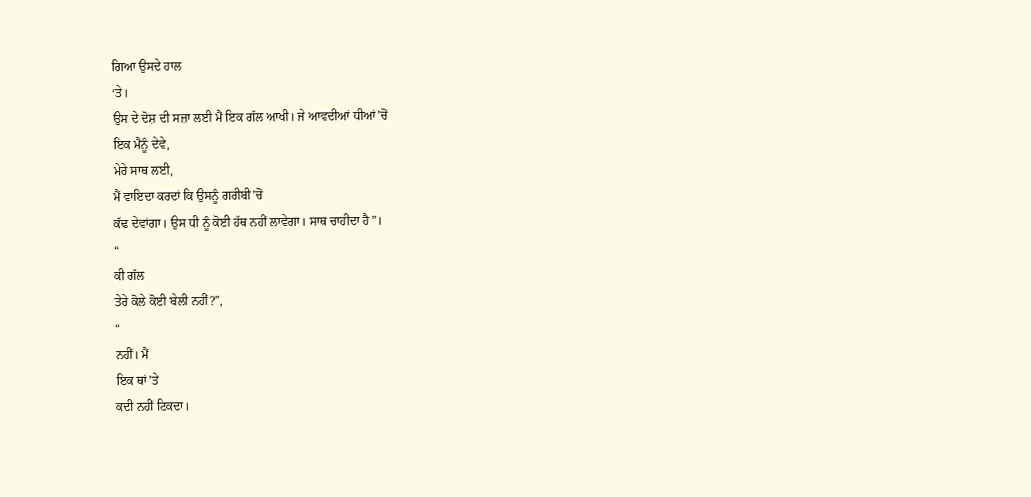ਗਿਆ ਉਸਦੇ ਹਾਲ
‘ਤੇ।
ਉਸ ਦੇ ਦੋਸ਼ ਦੀ ਸਜ਼ਾ ਲਈ ਮੈਂ ਇਕ ਗੱਲ ਆਖੀ। ਜੇ ਆਵਦੀਆਂ ਧੀਆਂ’ਚੋਂ
ਇਕ ਮੈਨੂੰ ਦੇਵੇ,
ਮੇਰੇ ਸਾਥ ਲਈ,
ਮੈਂ ਵਾਇਦਾ ਕਰਦਾਂ ਕਿ ਉਸਨੂੰ ਗਰੀਬੀ’ਚੋਂ
ਕੱਢ ਦੇਵਾਂਗਾ। ਉਸ ਧੀ ਨੂੰ ਕੋਈ ਹੱਥ ਨਹੀਂ ਲਾਵੇਗਾ। ਸਾਥ ਚਾਹੀਦਾ ਹੈ”।
“
ਕੀ ਗੱਲ
ਤੇਰੇ ਕੋਲੇ ਕੋਈ ਬੇਲੀ ਨਹੀਂ?”,
“
ਨਹੀਂ। ਮੈਂ
ਇਕ ਥਾਂ’ਤੇ
ਕਦੀ ਨਹੀਂ ਟਿਕਦਾ।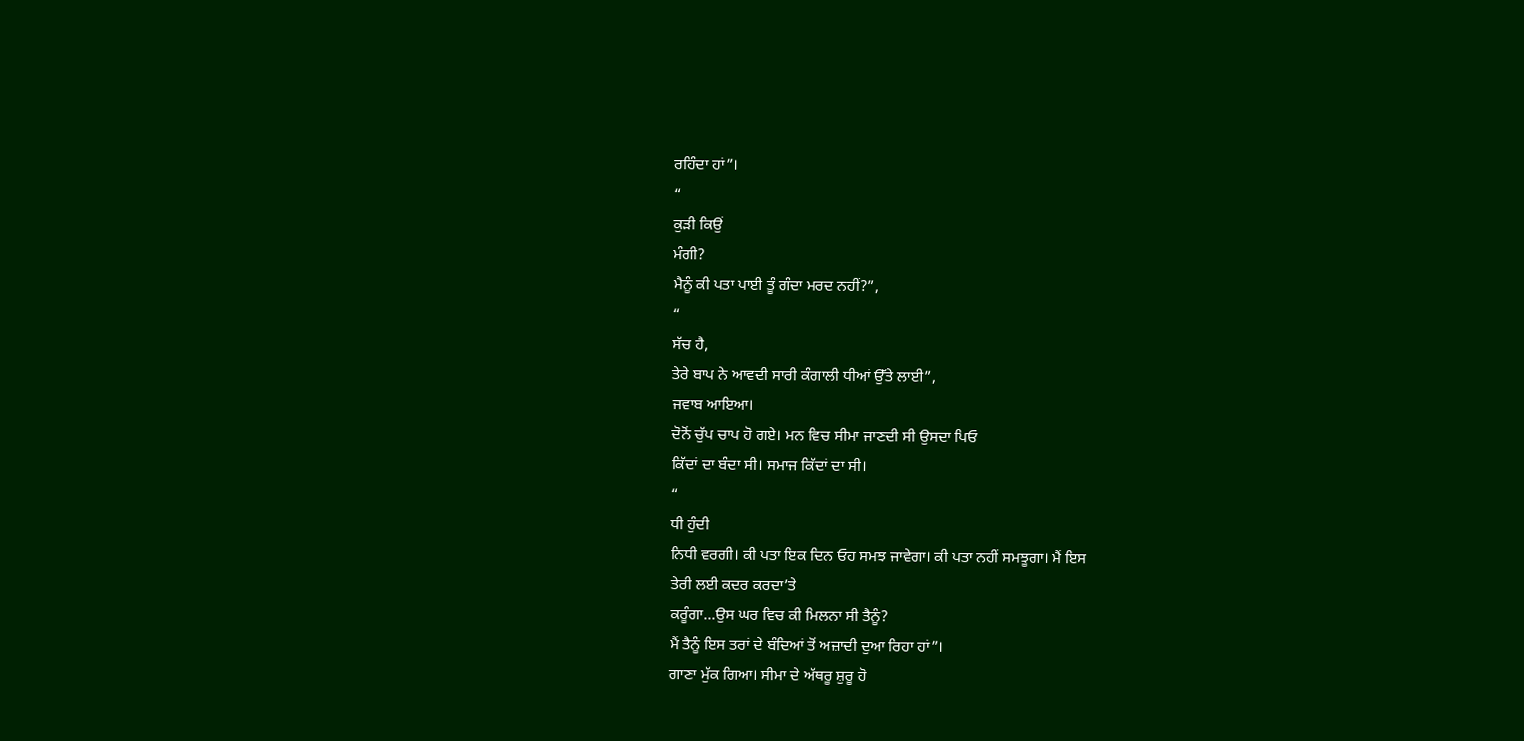ਰਹਿੰਦਾ ਹਾਂ”।
“
ਕੁੜੀ ਕਿਉਂ
ਮੰਗੀ?
ਮੈਨੂੰ ਕੀ ਪਤਾ ਪਾਈ ਤੂੰ ਗੰਦਾ ਮਰਦ ਨਹੀਂ?”,
“
ਸੱਚ ਹੈ,
ਤੇਰੇ ਬਾਪ ਨੇ ਆਵਦੀ ਸਾਰੀ ਕੰਗਾਲੀ ਧੀਆਂ ਉੱਤੇ ਲਾਈ”,
ਜਵਾਬ ਆਇਆ।
ਦੋਨੋਂ ਚੁੱਪ ਚਾਪ ਹੋ ਗਏ। ਮਨ ਵਿਚ ਸੀਮਾ ਜਾਣਦੀ ਸੀ ਉਸਦਾ ਪਿਓ
ਕਿੱਦਾਂ ਦਾ ਬੰਦਾ ਸੀ। ਸਮਾਜ ਕਿੱਦਾਂ ਦਾ ਸੀ।
“
ਧੀ ਹੁੰਦੀ
ਨਿਧੀ ਵਰਗੀ। ਕੀ ਪਤਾ ਇਕ ਦਿਨ ਓਹ ਸਮਝ ਜਾਵੇਗਾ। ਕੀ ਪਤਾ ਨਹੀਂ ਸਮਝੂਗਾ। ਮੈਂ ਇਸ
ਤੇਰੀ ਲਈ ਕਦਰ ਕਰਦਾ’ਤੇ
ਕਰੂੰਗਾ...ਉਸ ਘਰ ਵਿਚ ਕੀ ਮਿਲਨਾ ਸੀ ਤੈਨੂੰ?
ਮੈਂ ਤੈਨੂੰ ਇਸ ਤਰਾਂ ਦੇ ਬੰਦਿਆਂ ਤੋਂ ਅਜ਼ਾਦੀ ਦੁਆ ਰਿਹਾ ਹਾਂ”।
ਗਾਣਾ ਮੁੱਕ ਗਿਆ। ਸੀਮਾ ਦੇ ਅੱਥਰੂ ਸ਼ੁਰੂ ਹੋ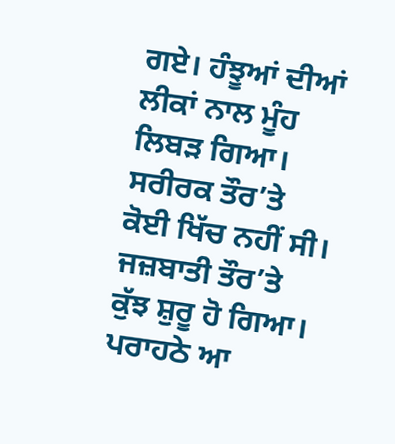ਗਏ। ਹੰਝੂਆਂ ਦੀਆਂ
ਲੀਕਾਂ ਨਾਲ ਮੂੰਹ ਲਿਬੜ ਗਿਆ। ਸਰੀਰਕ ਤੌਰ’ਤੇ
ਕੋਈ ਖਿੱਚ ਨਹੀਂ ਸੀ। ਜਜ਼ਬਾਤੀ ਤੌਰ’ਤੇ
ਕੁੱਝ ਸ਼ੁਰੂ ਹੋ ਗਿਆ।
ਪਰਾਹਠੇ ਆ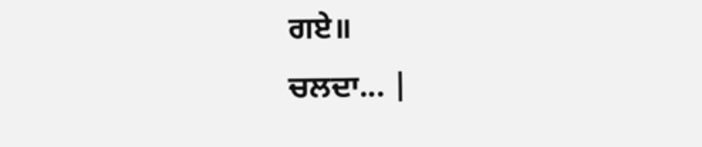ਗਏ॥
ਚਲਦਾ... |